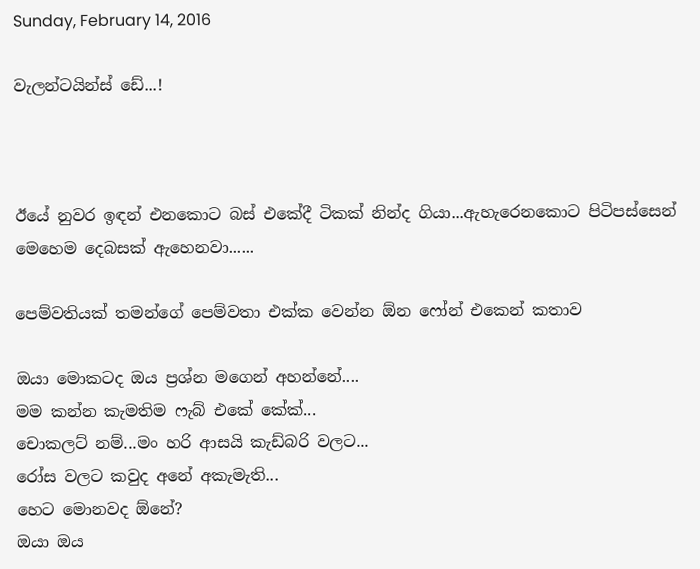Sunday, February 14, 2016

වැලන්ටයින්ස් ඩේ...!



ඊයේ නුවර ඉඳන් එනකොට බස් එකේදී ටිකක් නින්ද ගියා...ඇහැරෙනකොට පිටිපස්සෙන් මෙහෙම දෙබසක් ඇහෙනවා......

පෙම්වතියක් තමන්ගේ පෙම්වතා එක්ක වෙන්න ඕන ෆෝන් එකෙන් කතාව

ඔයා මොකටද ඔය ප්‍රශ්න මගෙන් අහන්නේ....
මම කන්න කැමතිම ෆැබ් එකේ කේක්...
චොකලට් නම්...මං හරි ආසයි කැඩ්බරි වලට...
රෝස වලට කවුද අනේ අකැමැති...
හෙට මොනවද ඕනේ?
ඔයා ඔය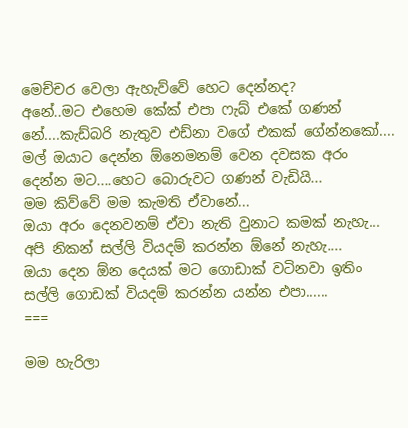මෙච්චර වෙලා ඇහැව්වේ හෙට දෙන්නද?
අනේ..මට එහෙම කේක් එපා ෆැබ් එකේ ගණන් නේ....කැඩ්බරි නැතුව එඩ්නා වගේ එකක් ගේන්නකෝ....
මල් ඔයාට දෙන්න ඕනෙමනම් වෙන දවසක අරං දෙන්න මට....හෙට බොරුවට ගණන් වැඩියි...
මම කිව්වේ මම කැමති ඒවානේ...
ඔයා අරං දෙනවනම් ඒවා නැති වුනාට කමක් නැහැ...
අපි නිකන් සල්ලි වියදම් කරන්න ඕනේ නැහැ....
ඔයා දෙන ඕන දෙයක් මට ගොඩාක් වටිනවා ඉතිං සල්ලි ගොඩක් වියදම් කරන්න යන්න එපා......
===

මම හැරිලා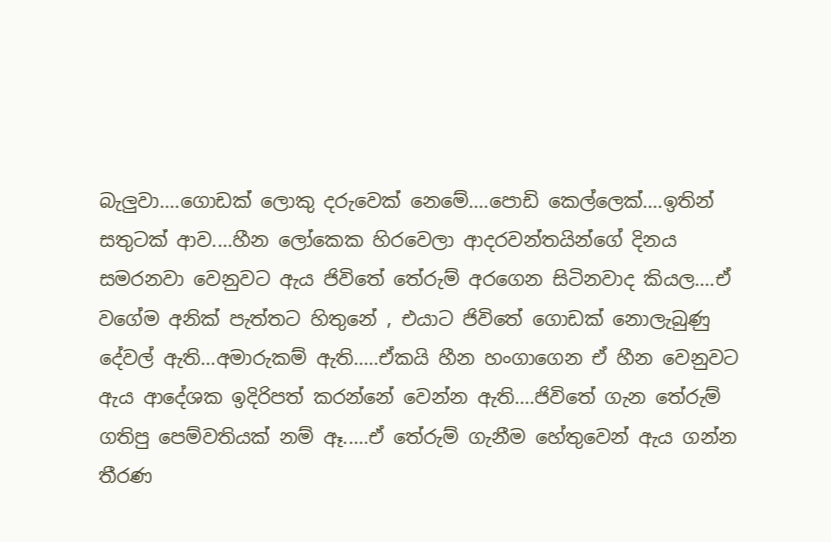බැලුවා....ගොඩක් ලොකු දරුවෙක් නෙමේ....පොඩි කෙල්ලෙක්....ඉතින් සතුටක් ආව....හීන ලෝකෙක හිරවෙලා ආදරවන්තයින්ගේ දිනය සමරනවා වෙනුවට ඇය ජිවිතේ තේරුම් අරගෙන සිටිනවාද කියල....ඒ වගේම අනික් පැත්තට හිතුනේ , එයාට ජිවිතේ ගොඩක් නොලැබුණු දේවල් ඇති...අමාරුකම් ඇති.....ඒකයි හීන හංගාගෙන ඒ හීන වෙනුවට ඇය ආදේශක ඉදිරිපත් කරන්නේ වෙන්න ඇති....ජිවිතේ ගැන තේරුම් ගතිපු පෙම්වතියක් නම් ඈ.....ඒ තේරුම් ගැනීම හේතුවෙන් ඇය ගන්න තීරණ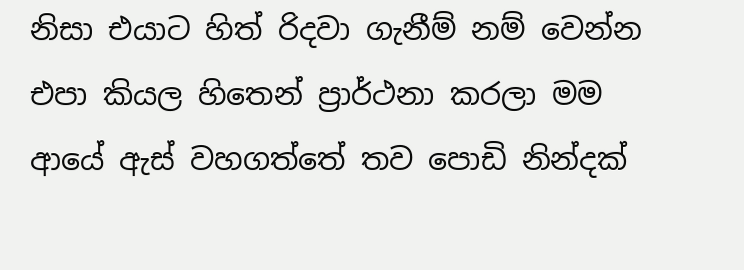නිසා එයාට හිත් රිදවා ගැනීම් නම් වෙන්න එපා කියල හිතෙන් ප්‍රාර්ථනා කරලා මම ආයේ ඇස් වහගත්තේ තව පොඩි නින්දක්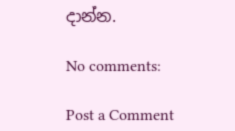දාන්න.

No comments:

Post a Comment